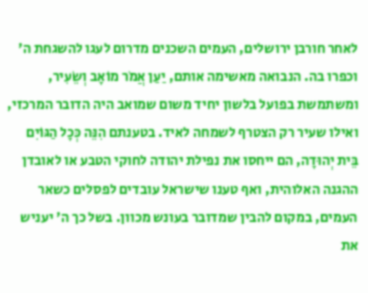לאחר חורבן ירושלים, העמים השכנים מדרום לעגו להשגחת ה' וכפרו בה. הנבואה מאשימה אותם, יַעַן אֲמֹר מוֹאָב וְשֵׂעִיר, ומשתמשת בפועל בלשון יחיד משום שמואב היה הדובר המרכזי, ואילו שעיר רק הצטרף לשמחה לאיד. בטענתם הִנֵּה כְּכָל הַגּוֹיִם בֵּית יְהוּדָה, הם ייחסו את נפילת יהודה לחוקי הטבע או לאובדן ההגנה האלוהית, ואף טענו שישראל עובדים לפסלים כשאר העמים, במקום להבין שמדובר בעונש מכוון. בשל כך ה' יעניש את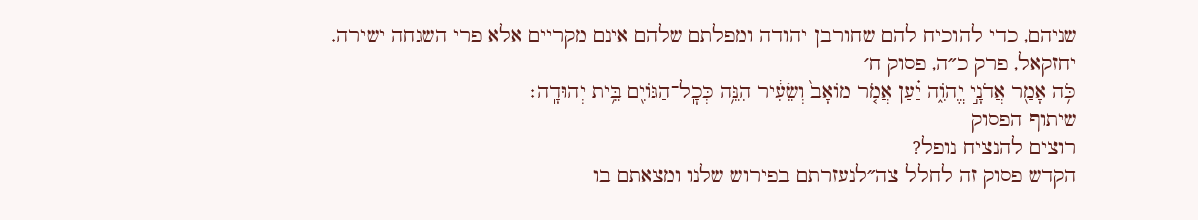שניהם, כדי להוכיח להם שחורבן יהודה ומפלתם שלהם אינם מקריים אלא פרי השגחה ישירה.
יחזקאל, פרק כ״ה, פסוק ח׳
כֹּ֥ה אָמַ֖ר אֲדֹנָ֣י יֱהֹוִ֑ה יַ֗עַן אֲמֹ֤ר מוֹאָב֙ וְשֵׂעִ֔יר הִנֵּ֥ה כְּכׇֽל־הַגּוֹיִ֖ם בֵּ֥ית יְהוּדָֽה׃
שיתוף הפסוק
רוצים להנציח נופל?
הקדש פסוק זה לחלל צה״לנעזרתם בפירוש שלנו ומצאתם בו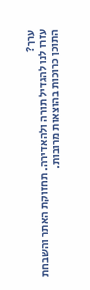ערך?
עזרו לנו להגדיל תורה ולהאדירה. תחזוקת האתר והשבחת התוכן כרוכות בהוצאות מרובות.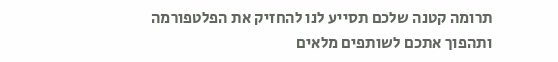תרומה קטנה שלכם תסייע לנו להחזיק את הפלטפורמה ותהפוך אתכם לשותפים מלאים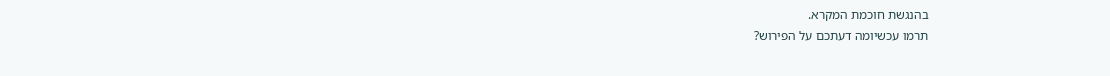בהנגשת חוכמת המקרא.
תרמו עכשיומה דעתכם על הפירוש?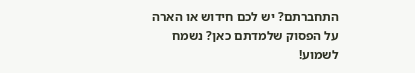התחברתם? יש לכם חידוש או הארה על הפסוק שלמדתם כאן? נשמח לשמוע!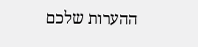ההערות שלכם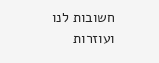חשובות לנו ועוזרות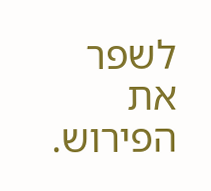לשפר את הפירוש.